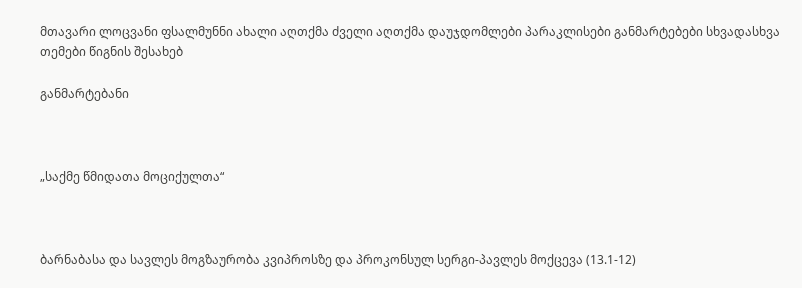მთავარი ლოცვანი ფსალმუნნი ახალი აღთქმა ძველი აღთქმა დაუჯდომლები პარაკლისები განმარტებები სხვადასხვა თემები წიგნის შესახებ

განმარტებანი



„საქმე წმიდათა მოციქულთა“



ბარნაბასა და სავლეს მოგზაურობა კვიპროსზე და პროკონსულ სერგი-პავლეს მოქცევა (13.1-12)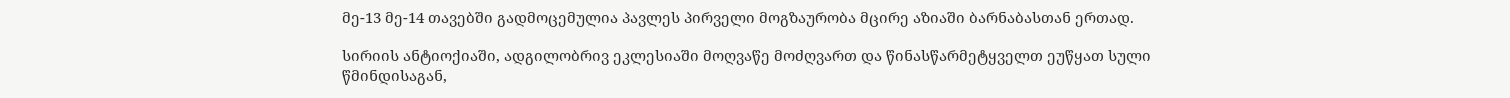მე-13 მე-14 თავებში გადმოცემულია პავლეს პირველი მოგზაურობა მცირე აზიაში ბარნაბასთან ერთად.

სირიის ანტიოქიაში, ადგილობრივ ეკლესიაში მოღვაწე მოძღვართ და წინასწარმეტყველთ ეუწყათ სული წმინდისაგან,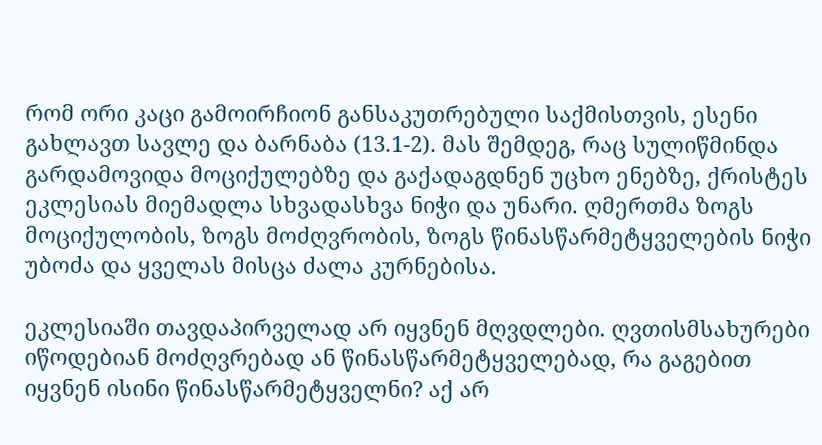რომ ორი კაცი გამოირჩიონ განსაკუთრებული საქმისთვის, ესენი გახლავთ სავლე და ბარნაბა (13.1-2). მას შემდეგ, რაც სულიწმინდა გარდამოვიდა მოციქულებზე და გაქადაგდნენ უცხო ენებზე, ქრისტეს ეკლესიას მიემადლა სხვადასხვა ნიჭი და უნარი. ღმერთმა ზოგს მოციქულობის, ზოგს მოძღვრობის, ზოგს წინასწარმეტყველების ნიჭი უბოძა და ყველას მისცა ძალა კურნებისა.

ეკლესიაში თავდაპირველად არ იყვნენ მღვდლები. ღვთისმსახურები იწოდებიან მოძღვრებად ან წინასწარმეტყველებად, რა გაგებით იყვნენ ისინი წინასწარმეტყველნი? აქ არ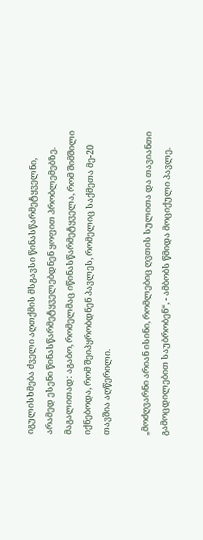იგულისხმება ძველი აღთქმის მსგავსი წინასწარმეტყველნი, არამედ ესენი წინასწარმეტყველებდნენ ყოფით პრობლემებზე. მაგალითად: აგაბო, რომელმაც იწინასწარმეტყველა, რომ შიმშილი იქნებოდა, რომ შეიპყრობდნენ პავლეს, რომელიც საქმეთა მე-20 თავშია აღწერილი.

„მოძღვარნი არიან ისინი, რომლებიც ღვთის სულითა და თავიანთი გამოცდილებით საუბრობენ“, - ამბობს წმიდა მოციქული პავლე.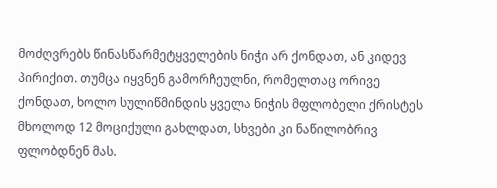მოძღვრებს წინასწარმეტყველების ნიჭი არ ქონდათ, ან კიდევ პირიქით. თუმცა იყვნენ გამორჩეულნი, რომელთაც ორივე ქონდათ, ხოლო სულიწმინდის ყველა ნიჭის მფლობელი ქრისტეს მხოლოდ 12 მოციქული გახლდათ, სხვები კი ნაწილობრივ ფლობდნენ მას.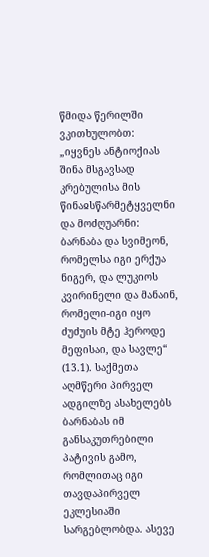წმიდა წერილში ვკითხულობთ: „იყვნეს ანტიოქიას შინა მსგავსად კრებულისა მის წინაჲსწარმეტყველნი და მოძღუარნი: ბარნაბა და სვიმეონ, რომელსა იგი ერქუა ნიგერ, და ლუკიოს კვირინელი და მანაინ, რომელი-იგი იყო ძუძუის მტე ჰეროდე მეფისაი, და სავლე“ (13.1). საქმეთა აღმწერი პირველ ადგილზე ასახელებს ბარნაბას იმ განსაკუთრებილი პატივის გამო, რომლითაც იგი თავდაპირველ ეკლესიაში სარგებლობდა. ასევე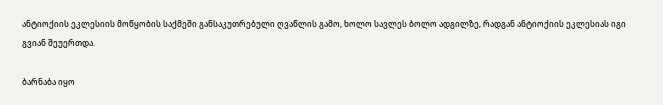ანტიოქიის ეკლესიის მოწყობის საქმეში განსაკუთრებული ღვაწლის გამო, ხოლო სავლეს ბოლო ადგილზე, რადგან ანტიოქიის ეკლესიას იგი გვიან შეუერთდა.

ბარნაბა იყო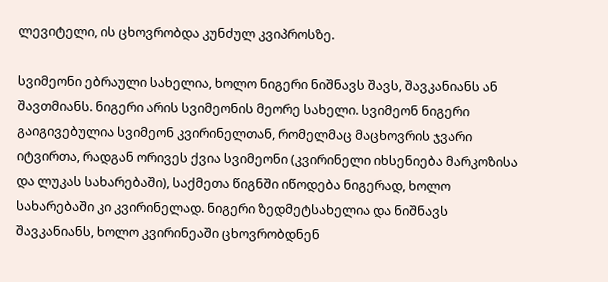ლევიტელი, ის ცხოვრობდა კუნძულ კვიპროსზე.

სვიმეონი ებრაული სახელია, ხოლო ნიგერი ნიშნავს შავს, შავკანიანს ან შავთმიანს. ნიგერი არის სვიმეონის მეორე სახელი. სვიმეონ ნიგერი გაიგივებულია სვიმეონ კვირინელთან, რომელმაც მაცხოვრის ჯვარი იტვირთა, რადგან ორივეს ქვია სვიმეონი (კვირინელი იხსენიება მარკოზისა და ლუკას სახარებაში), საქმეთა წიგნში იწოდება ნიგერად, ხოლო სახარებაში კი კვირინელად. ნიგერი ზედმეტსახელია და ნიშნავს შავკანიანს, ხოლო კვირინეაში ცხოვრობდნენ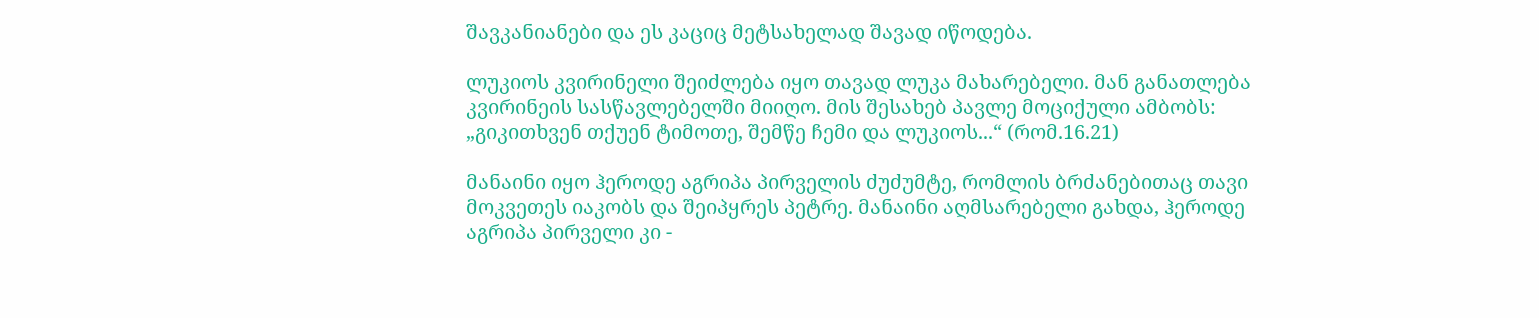შავკანიანები და ეს კაციც მეტსახელად შავად იწოდება.

ლუკიოს კვირინელი შეიძლება იყო თავად ლუკა მახარებელი. მან განათლება კვირინეის სასწავლებელში მიიღო. მის შესახებ პავლე მოციქული ამბობს: „გიკითხვენ თქუენ ტიმოთე, შემწე ჩემი და ლუკიოს...“ (რომ.16.21)

მანაინი იყო ჰეროდე აგრიპა პირველის ძუძუმტე, რომლის ბრძანებითაც თავი მოკვეთეს იაკობს და შეიპყრეს პეტრე. მანაინი აღმსარებელი გახდა, ჰეროდე აგრიპა პირველი კი -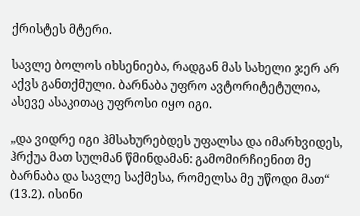ქრისტეს მტერი.

სავლე ბოლოს იხსენიება, რადგან მას სახელი ჯერ არ აქვს განთქმული. ბარნაბა უფრო ავტორიტეტულია, ასევე ასაკითაც უფროსი იყო იგი.

„და ვიდრე იგი ჰმსახურებდეს უფალსა და იმარხვიდეს, ჰრქუა მათ სულმან წმინდამან: გამომირჩიენით მე ბარნაბა და სავლე საქმესა, რომელსა მე უწოდი მათ“ (13.2). ისინი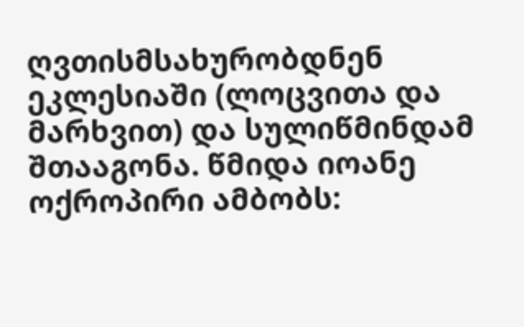ღვთისმსახურობდნენ ეკლესიაში (ლოცვითა და მარხვით) და სულიწმინდამ შთააგონა. წმიდა იოანე ოქროპირი ამბობს: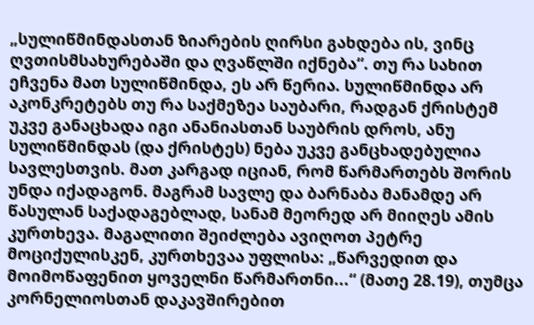„სულიწმინდასთან ზიარების ღირსი გახდება ის, ვინც ღვთისმსახურებაში და ღვაწლში იქნება“. თუ რა სახით ეჩვენა მათ სულიწმინდა, ეს არ წერია. სულიწმინდა არ აკონკრეტებს თუ რა საქმეზეა საუბარი, რადგან ქრისტემ უკვე განაცხადა იგი ანანიასთან საუბრის დროს, ანუ სულიწმინდას (და ქრისტეს) ნება უკვე განცხადებულია სავლესთვის. მათ კარგად იციან, რომ წარმართებს შორის უნდა იქადაგონ. მაგრამ სავლე და ბარნაბა მანამდე არ წასულან საქადაგებლად, სანამ მეორედ არ მიიღეს ამის კურთხევა. მაგალითი შეიძლება ავიღოთ პეტრე მოციქულისკენ, კურთხევაა უფლისა: „წარვედით და მოიმოწაფენით ყოველნი წარმართნი...“ (მათე 28.19), თუმცა კორნელიოსთან დაკავშირებით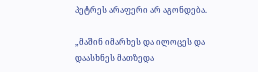პეტრეს არაფერი არ აგონდება.

„მაშინ იმარხეს და ილოცეს და დაასხნეს მათზედა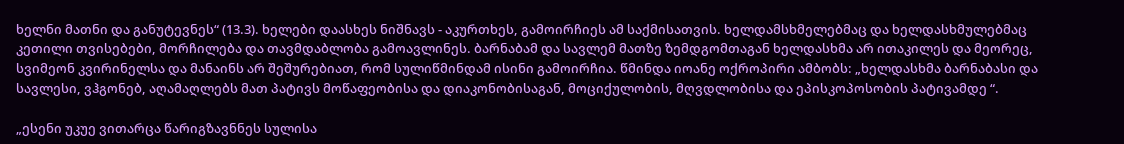ხელნი მათნი და განუტევნეს“ (13.3). ხელები დაასხეს ნიშნავს - აკურთხეს, გამოირჩიეს ამ საქმისათვის. ხელდამსხმელებმაც და ხელდასხმულებმაც კეთილი თვისებები, მორჩილება და თავმდაბლობა გამოავლინეს. ბარნაბამ და სავლემ მათზე ზემდგომთაგან ხელდასხმა არ ითაკილეს და მეორეც, სვიმეონ კვირინელსა და მანაინს არ შეშურებიათ, რომ სულიწმინდამ ისინი გამოირჩია. წმინდა იოანე ოქროპირი ამბობს: „ხელდასხმა ბარნაბასი და სავლესი, ვჰგონებ, აღამაღლებს მათ პატივს მოწაფეობისა და დიაკონობისაგან, მოციქულობის, მღვდლობისა და ეპისკოპოსობის პატივამდე “.

„ესენი უკუე ვითარცა წარიგზავნნეს სულისა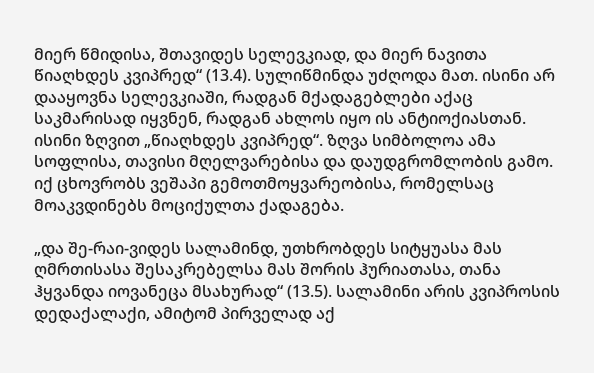მიერ წმიდისა, შთავიდეს სელევკიად, და მიერ ნავითა წიაღხდეს კვიპრედ“ (13.4). სულიწმინდა უძღოდა მათ. ისინი არ დააყოვნა სელევკიაში, რადგან მქადაგებლები აქაც საკმარისად იყვნენ, რადგან ახლოს იყო ის ანტიოქიასთან. ისინი ზღვით „წიაღხდეს კვიპრედ“. ზღვა სიმბოლოა ამა სოფლისა, თავისი მღელვარებისა და დაუდგრომლობის გამო. იქ ცხოვრობს ვეშაპი გემოთმოყვარეობისა, რომელსაც მოაკვდინებს მოციქულთა ქადაგება.

„და შე-რაი-ვიდეს სალამინდ, უთხრობდეს სიტყუასა მას ღმრთისასა შესაკრებელსა მას შორის ჰურიათასა, თანა ჰყვანდა იოვანეცა მსახურად“ (13.5). სალამინი არის კვიპროსის დედაქალაქი, ამიტომ პირველად აქ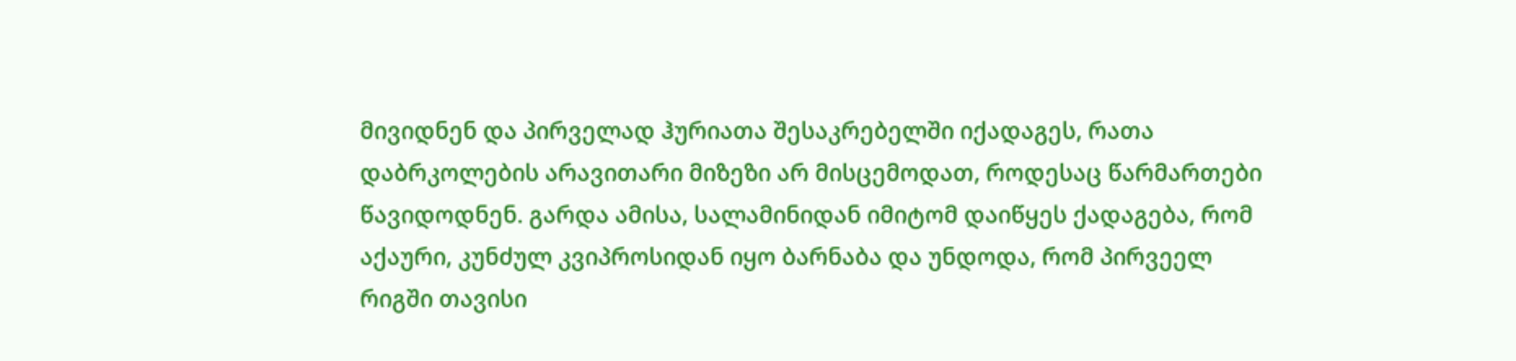მივიდნენ და პირველად ჰურიათა შესაკრებელში იქადაგეს, რათა დაბრკოლების არავითარი მიზეზი არ მისცემოდათ, როდესაც წარმართები წავიდოდნენ. გარდა ამისა, სალამინიდან იმიტომ დაიწყეს ქადაგება, რომ აქაური, კუნძულ კვიპროსიდან იყო ბარნაბა და უნდოდა, რომ პირვეელ რიგში თავისი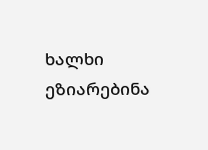ხალხი ეზიარებინა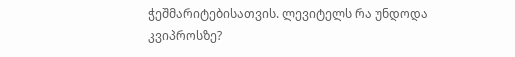ჭეშმარიტებისათვის. ლევიტელს რა უნდოდა კვიპროსზე?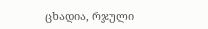ცხადია, რჯული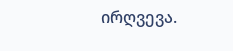ირღვევა.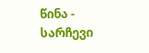წინა - სარჩევი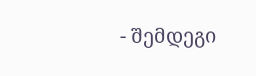- შემდეგი